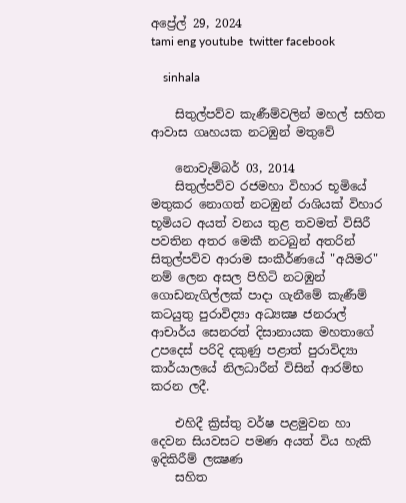අප්‍රේල් 29, 2024
tami eng youtube  twitter facebook

    sinhala

    සිතුල්පව්ව කැණීම්වලින් මහල් සහිත ආවාස ගෘහයක නටඹුන් මතුවේ

    නොවැම්බර් 03, 2014
    සිතුල්පව්ව රජමහා විහාර භූමියේ මතුකර නොගත් නටඹුන් රාශියක් විහාර භූමියට අයත් වනය තුළ තවමත් විසිරී පවතින අතර මෙකී නටබුන් අතරින් සිතුල්පව්ව ආරාම සංකීර්ණයේ "අයිමර" නම් ලෙන අසල පිහිටි නටඹුන් ගොඩනැගිල්ලක් පාදා ගැනීමේ කැණීම් කටයුතු පුරාවිද්‍යා අධ්‍යක්‍ෂ ජනරාල් ආචාර්ය සෙනරත් දිසානායක මහතාගේ උපදෙස් පරිදි දකුණු පළාත් පුරාවිද්‍යා කාර්යාලයේ නිලධාරීන් විසින් ආරම්භ කරන ලදී.

    එහිදී ක්‍රිස්තු වර්ෂ පළමුවන හා දෙවන සියවසට පමණ අයත් විය හැකි ඉදිකිරීම් ලක්‍ෂණ
    සහිත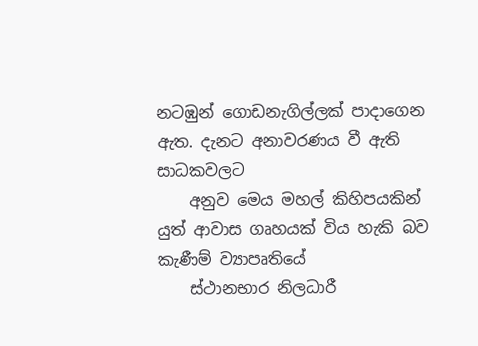නටඹුන් ගොඩනැගිල්ලක් පාදාගෙන ඇත. දැනට අනාවරණය වී ඇති සාධකවලට
    අනුව මෙය මහල් කිහිපයකින් යුත් ආවාස ගෘහයක් විය හැකි බව කැණීම් ව්‍යාපෘතියේ
    ස්ථානභාර නිලධාරී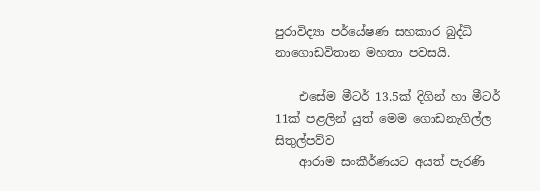පුරාවිද්‍යා පර්යේෂණ සහකාර බුද්ධි නාගොඩවිතාන මහතා පවසයි.

    එසේම මීටර් 13.5ක් දිගින් හා මීටර් 11ක් පළලින් යුත් මෙම ගොඩනැගිල්ල සිතුල්පව්ව
    ආරාම සංකීර්ණයට අයත් පැරණි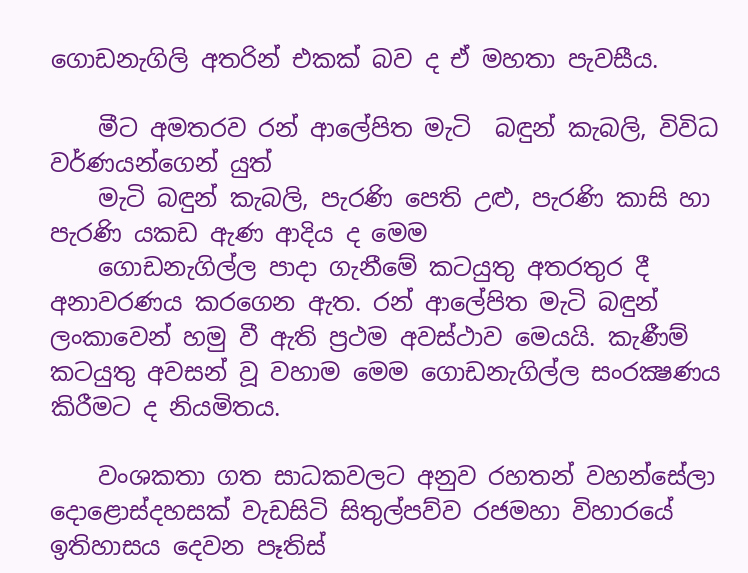ගොඩනැගිලි අතරින් එකක් බව ද ඒ මහතා පැවසීය.

    මීට අමතරව රන් ආලේපිත මැටි  බඳුන් කැබලි, විවිධ වර්ණයන්ගෙන් යුත්
    මැටි බඳුන් කැබලි, පැරණි පෙති උළු, පැරණි කාසි හා පැරණි යකඩ ඇණ ආදිය ද මෙම
    ගොඩනැගිල්ල පාදා ගැනීමේ කටයුතු අතරතුර දී අනාවරණය කරගෙන ඇත. රන් ආලේපිත මැටි බඳුන් ලංකාවෙන් හමු වී ඇති ප්‍රථම අවස්ථාව මෙයයි. කැණීම් කටයුතු අවසන් වූ වහාම මෙම ගොඩනැගිල්ල සංරක්‍ෂණය කිරීමට ද නියමිතය.

    වංශකතා ගත සාධකවලට අනුව රහතන් වහන්සේලා දොළොස්දහසක් වැඩසිටි සිතුල්පව්ව රජමහා විහාරයේ ඉතිහාසය දෙවන පෑතිස්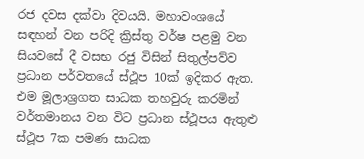රජ දවස දක්වා දිවයයි. මහාවංශයේ සඳහන් වන පරිදි ක්‍රිස්තු වර්ෂ පළමු වන සියවසේ දී වසභ රජු විසින් සිතුල්පව්ව ප්‍රධාන පර්වතයේ ස්ථූප 10ක් ඉදිකර ඇත. එම මූලාශ්‍රගත සාධක තහවුරු කරමින් වර්තමානය වන විට ප්‍රධාන ස්ථූපය ඇතුළු ස්ථූප 7ක පමණ සාධක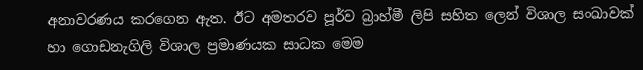අනාවරණය කරගෙන ඇත. ඊට අමතරව පූර්ව බ්‍රාහ්මී ලිපි සහිත ලෙන් විශාල සංඛාවක් හා ගොඩනැගිලි විශාල ප්‍රමාණයක සාධක මෙම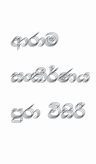ආරාම සංකීර්ණය පුරා විසිරී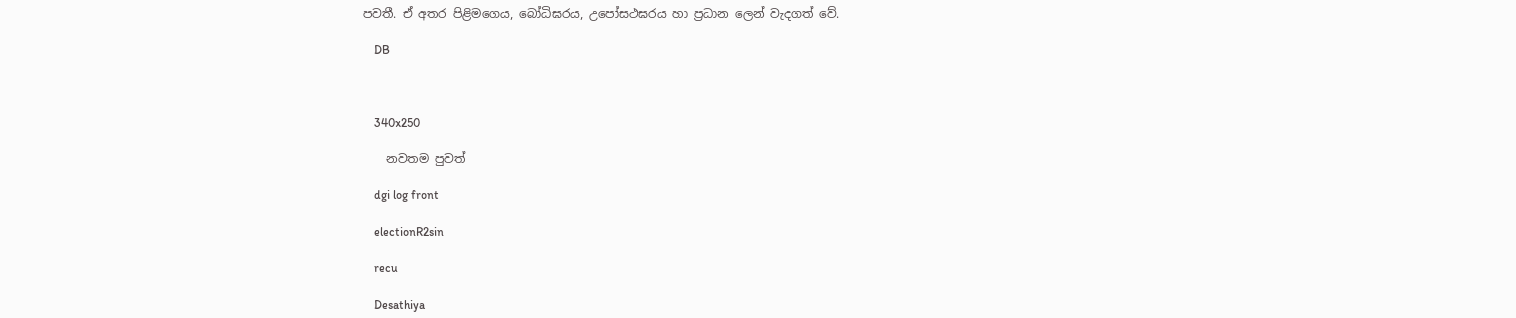පවතී. ඒ අතර පිළිමගෙය, බෝධිඝරය, උපෝසථඝරය හා ප්‍රධාන ලෙන් වැදගත් වේ.

    DB



    340x250

    නවතම පුවත්

    dgi log front

    electionR2sin

    recu

    Desathiya